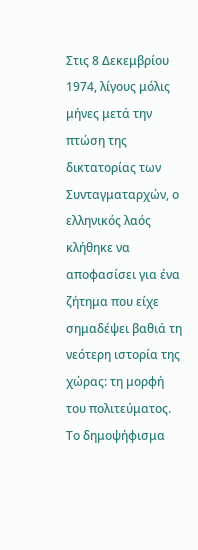Στις 8 Δεκεμβρίου 1974, λίγους μόλις μήνες μετά την πτώση της δικτατορίας των Συνταγματαρχών, ο ελληνικός λαός κλήθηκε να αποφασίσει για ένα ζήτημα που είχε σημαδέψει βαθιά τη νεότερη ιστορία της χώρας: τη μορφή του πολιτεύματος.
Το δημοψήφισμα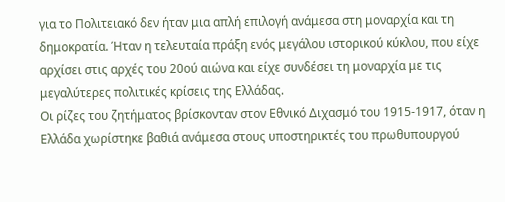για το Πολιτειακό δεν ήταν μια απλή επιλογή ανάμεσα στη μοναρχία και τη δημοκρατία. Ήταν η τελευταία πράξη ενός μεγάλου ιστορικού κύκλου, που είχε αρχίσει στις αρχές του 20ού αιώνα και είχε συνδέσει τη μοναρχία με τις μεγαλύτερες πολιτικές κρίσεις της Ελλάδας.
Οι ρίζες του ζητήματος βρίσκονταν στον Εθνικό Διχασμό του 1915-1917, όταν η Ελλάδα χωρίστηκε βαθιά ανάμεσα στους υποστηρικτές του πρωθυπουργού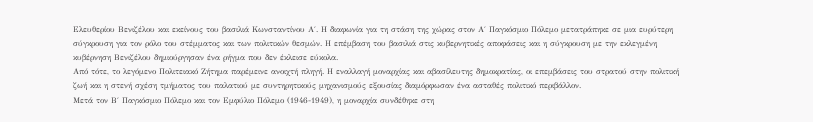Ελευθερίου Βενιζέλου και εκείνους του βασιλιά Κωνσταντίνου Α΄. Η διαφωνία για τη στάση της χώρας στον Α΄ Παγκόσμιο Πόλεμο μετατράπηκε σε μια ευρύτερη σύγκρουση για τον ρόλο του στέμματος και των πολιτικών θεσμών. Η επέμβαση του βασιλιά στις κυβερνητικές αποφάσεις και η σύγκρουση με την εκλεγμένη κυβέρνηση Βενιζέλου δημιούργησαν ένα ρήγμα που δεν έκλεισε εύκολα.
Από τότε, το λεγόμενο Πολιτειακό Ζήτημα παρέμεινε ανοιχτή πληγή. Η εναλλαγή μοναρχίας και αβασίλευτης δημοκρατίας, οι επεμβάσεις του στρατού στην πολιτική ζωή και η στενή σχέση τμήματος του παλατιού με συντηρητικούς μηχανισμούς εξουσίας διαμόρφωσαν ένα ασταθές πολιτικό περιβάλλον.
Μετά τον Β΄ Παγκόσμιο Πόλεμο και τον Εμφύλιο Πόλεμο (1946-1949), η μοναρχία συνδέθηκε στη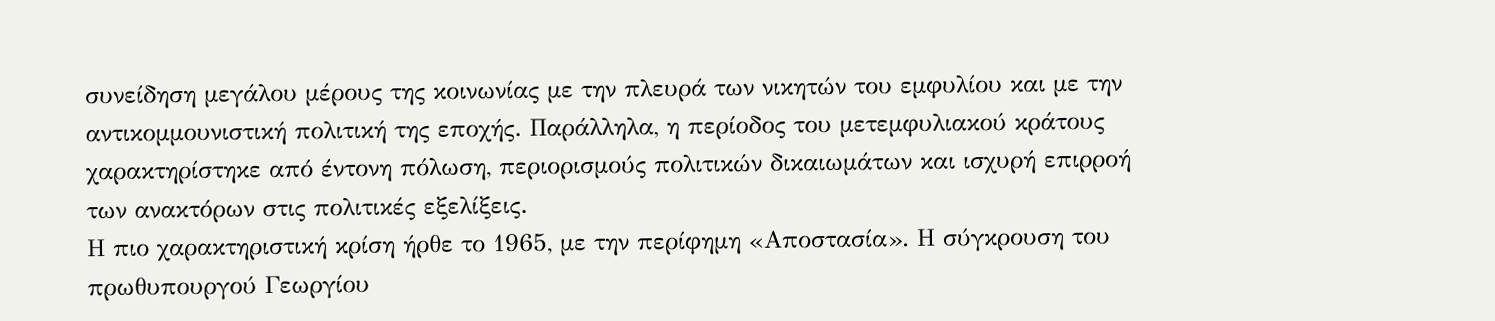συνείδηση μεγάλου μέρους της κοινωνίας με την πλευρά των νικητών του εμφυλίου και με την αντικομμουνιστική πολιτική της εποχής. Παράλληλα, η περίοδος του μετεμφυλιακού κράτους χαρακτηρίστηκε από έντονη πόλωση, περιορισμούς πολιτικών δικαιωμάτων και ισχυρή επιρροή των ανακτόρων στις πολιτικές εξελίξεις.
Η πιο χαρακτηριστική κρίση ήρθε το 1965, με την περίφημη «Αποστασία». Η σύγκρουση του πρωθυπουργού Γεωργίου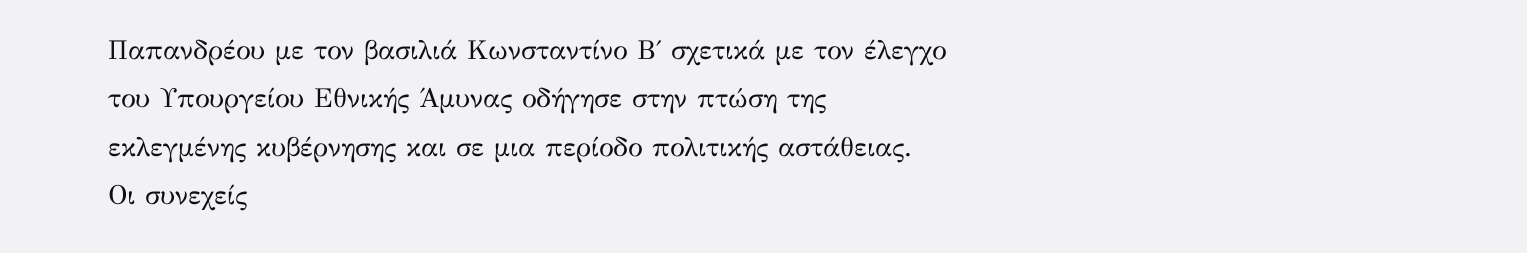Παπανδρέου με τον βασιλιά Κωνσταντίνο Β΄ σχετικά με τον έλεγχο του Υπουργείου Εθνικής Άμυνας οδήγησε στην πτώση της εκλεγμένης κυβέρνησης και σε μια περίοδο πολιτικής αστάθειας. Οι συνεχείς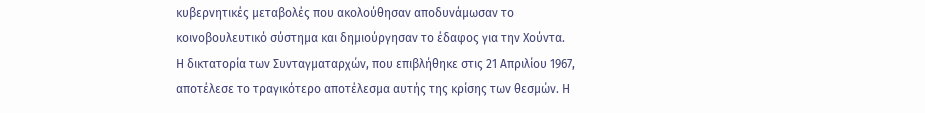κυβερνητικές μεταβολές που ακολούθησαν αποδυνάμωσαν το κοινοβουλευτικό σύστημα και δημιούργησαν το έδαφος για την Χούντα.
Η δικτατορία των Συνταγματαρχών, που επιβλήθηκε στις 21 Απριλίου 1967, αποτέλεσε το τραγικότερο αποτέλεσμα αυτής της κρίσης των θεσμών. Η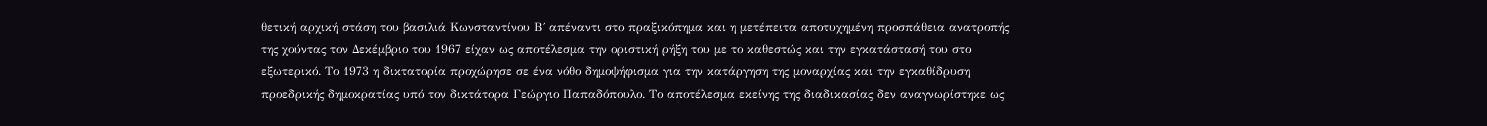θετική αρχική στάση του βασιλιά Κωνσταντίνου Β΄ απέναντι στο πραξικόπημα και η μετέπειτα αποτυχημένη προσπάθεια ανατροπής της χούντας τον Δεκέμβριο του 1967 είχαν ως αποτέλεσμα την οριστική ρήξη του με το καθεστώς και την εγκατάστασή του στο εξωτερικό. Το 1973 η δικτατορία προχώρησε σε ένα νόθο δημοψήφισμα για την κατάργηση της μοναρχίας και την εγκαθίδρυση προεδρικής δημοκρατίας υπό τον δικτάτορα Γεώργιο Παπαδόπουλο. Το αποτέλεσμα εκείνης της διαδικασίας δεν αναγνωρίστηκε ως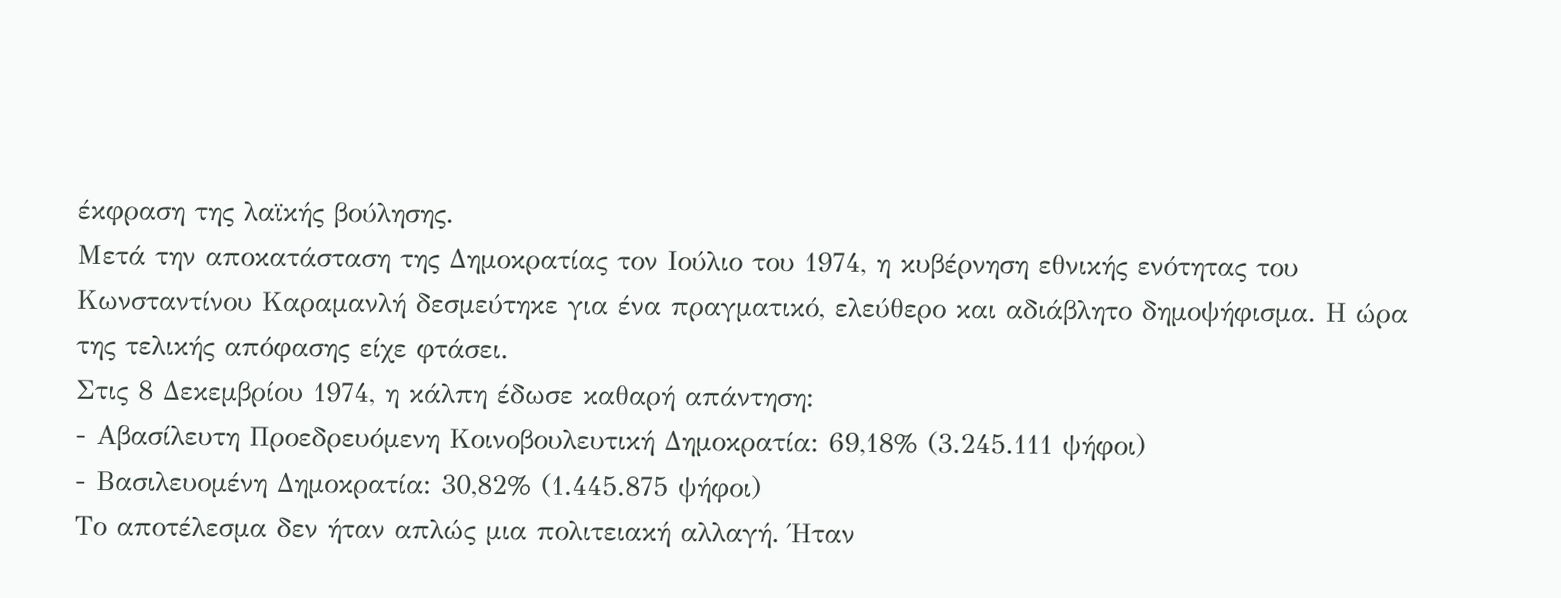έκφραση της λαϊκής βούλησης.
Μετά την αποκατάσταση της Δημοκρατίας τον Ιούλιο του 1974, η κυβέρνηση εθνικής ενότητας του Κωνσταντίνου Καραμανλή δεσμεύτηκε για ένα πραγματικό, ελεύθερο και αδιάβλητο δημοψήφισμα. Η ώρα της τελικής απόφασης είχε φτάσει.
Στις 8 Δεκεμβρίου 1974, η κάλπη έδωσε καθαρή απάντηση:
- Αβασίλευτη Προεδρευόμενη Κοινοβουλευτική Δημοκρατία: 69,18% (3.245.111 ψήφοι)
- Βασιλευομένη Δημοκρατία: 30,82% (1.445.875 ψήφοι)
Το αποτέλεσμα δεν ήταν απλώς μια πολιτειακή αλλαγή. Ήταν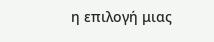η επιλογή μιας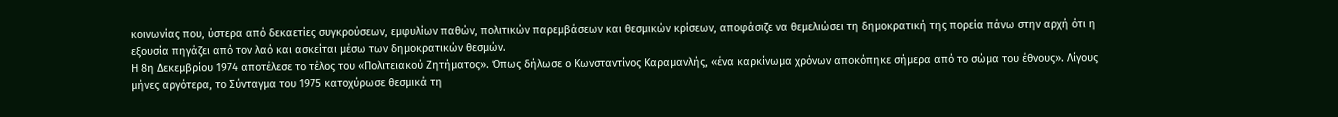κοινωνίας που, ύστερα από δεκαετίες συγκρούσεων, εμφυλίων παθών, πολιτικών παρεμβάσεων και θεσμικών κρίσεων, αποφάσιζε να θεμελιώσει τη δημοκρατική της πορεία πάνω στην αρχή ότι η εξουσία πηγάζει από τον λαό και ασκείται μέσω των δημοκρατικών θεσμών.
Η 8η Δεκεμβρίου 1974 αποτέλεσε το τέλος του «Πολιτειακού Ζητήματος». Όπως δήλωσε ο Κωνσταντίνος Καραμανλής, «ένα καρκίνωμα χρόνων αποκόπηκε σήμερα από το σώμα του έθνους». Λίγους μήνες αργότερα, το Σύνταγμα του 1975 κατοχύρωσε θεσμικά τη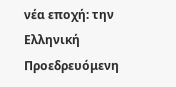νέα εποχή: την Ελληνική Προεδρευόμενη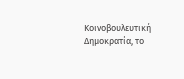Κοινοβουλευτική Δημοκρατία, το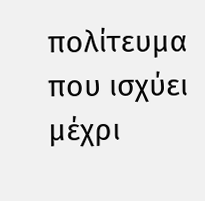πολίτευμα που ισχύει μέχρι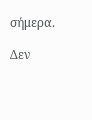σήμερα.

Δεν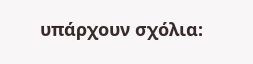υπάρχουν σχόλια: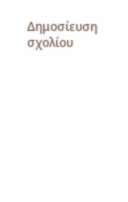Δημοσίευση σχολίου